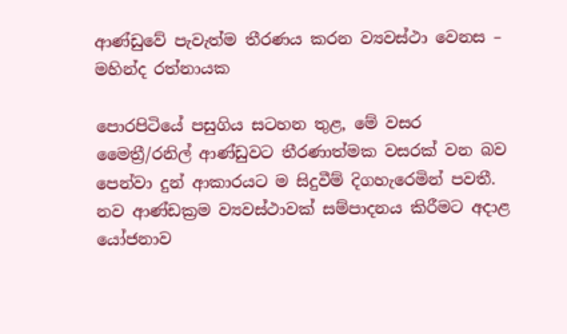ආණ්ඩුවේ පැවැත්ම තීරණය කරන ව්‍යවස්ථා වෙනස – මහින්ද රත්නායක

පොරපිටියේ පසුගිය සටහන තුළ, මේ වසර මෛත්‍රී/රනිල් ආණ්ඩුවට තීරණාත්මක වසරක් වන බව පෙන්වා දුන් ආකාරයට ම සිදුවීම් දිගහැරෙමින් පවතී. නව ආණ්ඩක්‍රම ව්‍යවස්ථාවක් සම්පාදනය කිරීමට අදාළ යෝජනාව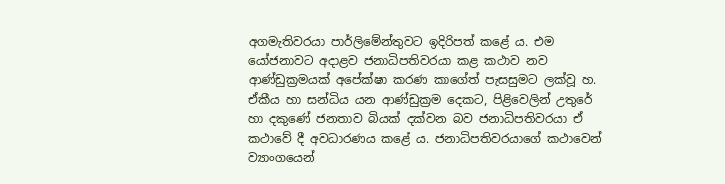අගමැතිවරයා පාර්ලිමේන්තුවට ඉදිරිපත් කළේ ය. එම යෝජනාවට අදාළව ජනාධිපතිවරයා කළ කථාව නව ආණ්ඩුක්‍රමයක් අපේක්ෂා කරණ කාගේත් පැසසුමට ලක්වූ හ. ඒකීය හා සන්ධිය යන ආණ්ඩුක්‍රම දෙකට, පිළිවෙලින් උතුරේ හා දකුණේ ජනතාව බියක් දක්වන බව ජනාධිපතිවරයා ඒ කථාවේ දී අවධාරණය කළේ ය. ජනාධිපතිවරයාගේ කථාවෙන් ව්‍යාංගයෙන්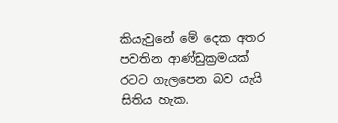කියැවුනේ මේ දෙක අතර පවතින ආණ්ඩුක්‍රමයක් රටට ගැලපෙන බව යැයි සිතිය හැක.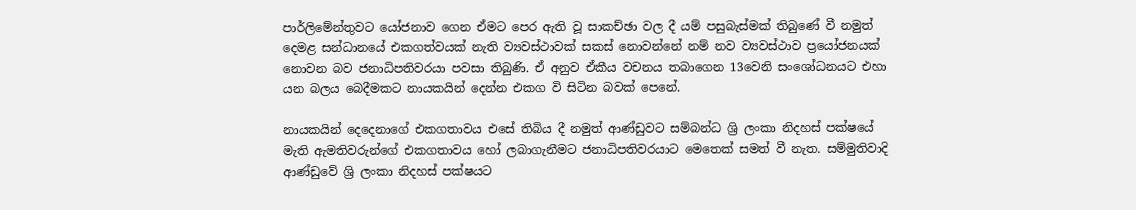පාර්ලිමේන්තුවට යෝජනාව ගෙන ඒමට පෙර ඇති වූ සාකච්ඡා වල දී යම් පසුබැස්මක් තිබුණේ වී නමුත් දෙමළ සන්ධානයේ එකගත්වයක් නැති ව්‍යවස්ථාවක් සකස් නොවන්නේ නම් නව ව්‍යවස්ථාව ප්‍රයෝජනයක් නොවන බව ජනාධිපතිවරයා පවසා තිබුණි. ඒ අනුව ඒකීය වචනය තබාගෙන 13වෙනි සංශෝධනයට එහා යන බලය බෙදීමකට නායකයින් දෙන්න එකග වි සිටින බවක් පෙනේ.

නායකයින් දෙදෙනාගේ එකගතාවය එසේ තිබිය දී නමුත් ආණ්ඩුවට සම්බන්ධ ශ්‍රි ලංකා නිදහස් පක්ෂයේ මැති ඇමතිවරුන්ගේ එකගතාවය හෝ ලබාගැනීමට ජනාධිපතිවරයාට මෙතෙක් සමත් වී නැත. සම්මුතිවාදි ආණ්ඩුවේ ශ්‍රි ලංකා නිදහස් පක්ෂයට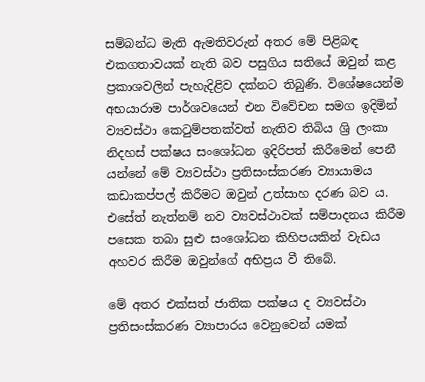සම්බන්ධ මැති ඇමතිවරුන් අතර මේ පිළිබඳ එකගතාවයක් නැති බව පසුගිය සතියේ ඔවුන් කළ ප්‍රකාශවලින් පැහැදිළිව දක්නට තිබුණි. විශේෂයෙන්ම අභයාරාම පාර්ශවයෙන් එන විවේචන සමග ඉදිමින් ව්‍යවස්ථා කෙටුම්පතක්වත් නැතිව තිබිය ශ්‍රි ලංකා නිදහස් පක්ෂය සංශෝධන ඉදිරිපත් කිරීමෙන් පෙනී යන්නේ මේ ව්‍යවස්ථා ප්‍රතිසංස්කරණ ව්‍යායාමය කඩාකප්පල් කිරීමට ඔවුන් උත්සාහ දරණ බව ය. එසේත් නැත්නම් නව ව්‍යවස්ථාවක් සම්පාදනය කිරීම පසෙක තබා සුළු සංශෝධන කිහිපයකින් වැඩය අහවර කිරීම ඔවුන්ගේ අභිප්‍රය වී තිබේ.

මේ අතර එක්සත් ජාතික පක්ෂය ද ව්‍යවස්ථා ප්‍රතිසංස්කරණ ව්‍යාපාරය වෙනුවෙන් යමක්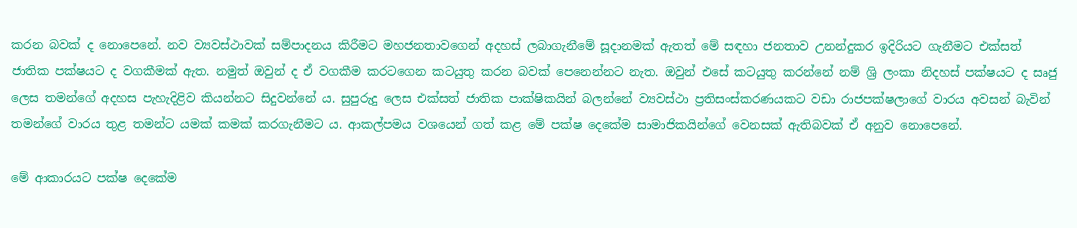කරන බවක් ද නොපෙනේ. නව ව්‍යවස්ථාවක් සම්පාදනය කිරීමට මහජනතාවගෙන් අදහස් ලබාගැනීමේ සූදානමක් ඇතත් මේ සඳහා ජනතාව උනන්දුකර ඉදිරියට ගැනීමට එක්සත් ජාතික පක්ෂයට ද වගකීමක් ඇත. නමුත් ඔවුන් ද ඒ වගකීම කරටගෙන කටයුතු කරන බවක් පෙනෙන්නට නැත. ඔවුන් එසේ කටයුතු කරන්නේ නම් ශ්‍රි ලංකා නිදහස් පක්ෂයට ද සෘජු ලෙස තමන්ගේ අදහස පැහැදිළිව කියන්නට සිදුවන්නේ ය. සුපුරුදු ලෙස එක්සත් ජාතික පාක්ෂිකයින් බලන්නේ ව්‍යවස්ථා ප්‍රතිසංස්කරණයකට වඩා රාජපක්ෂලාගේ වාරය අවසන් බැවින් තමන්ගේ වාරය තුළ තමන්ට යමක් කමක් කරගැනීමට ය. ආකල්පමය වශයෙන් ගත් කළ මේ පක්ෂ දෙකේම සාමාජිකයින්ගේ වෙනසක් ඇතිබවක් ඒ අනුව නොපෙනේ.

මේ ආකාරයට පක්ෂ දෙකේම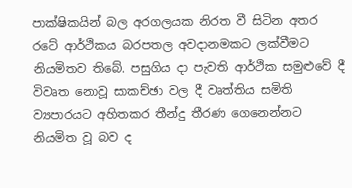පාක්ෂිකයින් බල අරගලයක නිරත වී සිටින අතර රටේ ආර්ථිකය බරපතල අවදානමකට ලක්වීමට නියමිතව තිබේ. පසුගිය දා පැවති ආර්ථික සමුළුවේ දී විවෘත නොවූ සාකච්ඡා වල දී වෘත්තිය සමිති ව්‍යපාරයට අහිතකර තීන්දු තීරණ ගෙනෙන්නට නියමිත වූ බව ද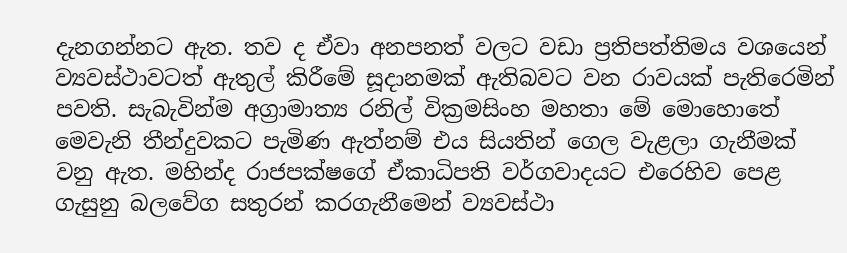දැනගන්නට ඇත. තව ද ඒවා අනපනත් වලට වඩා ප්‍රතිපත්තිමය වශයෙන් ව්‍යවස්ථාවටත් ඇතුල් කිරීමේ සූදානමක් ඇතිබවට වන රාවයක් පැතිරෙමින් පවති. සැබැවින්ම අග්‍රාමාත්‍ය රනිල් වික්‍රමසිංහ මහතා මේ මොහොතේ මෙවැනි තීන්දුවකට පැමිණ ඇත්නම් එය සියතින් ගෙල වැළලා ගැනීමක් වනු ඇත. මහින්ද රාජපක්ෂගේ ඒකාධිපති වර්ගවාදයට එරෙහිව පෙළ ගැසුනු බලවේග සතුරන් කරගැනීමෙන් ව්‍යවස්ථා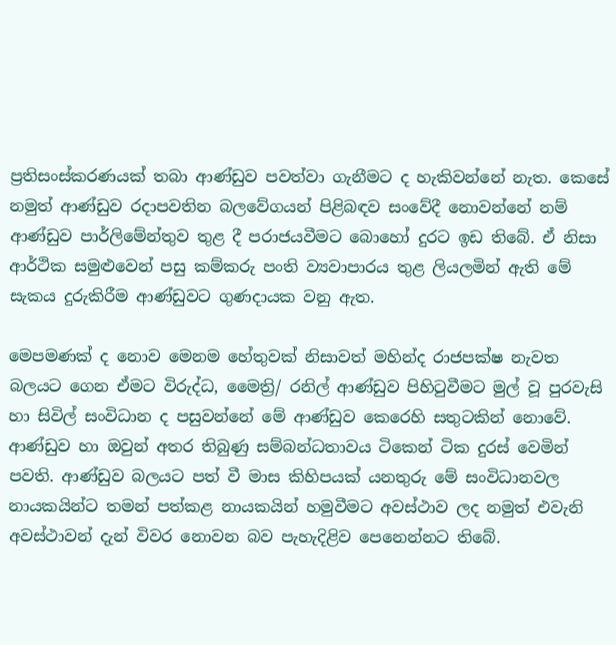ප්‍රතිසංස්කරණයක් තබා ආණ්ඩුව පවත්වා ගැනීමට ද හැකිවන්නේ නැත. කෙසේ නමුත් ආණ්ඩුව රදාපවතින බලවේගයන් පිළිබඳව සංවේදී නොවන්නේ නම් ආණ්ඩුව පාර්ලිමේන්තුව තුළ දී පරාජයවීමට බොහෝ දුරට ඉඩ තිබේ. ඒ නිසා ආර්ථික සමුළුවෙන් පසු කම්කරු පංති ව්‍යවාපාරය තුළ ලියලමින් ඇති මේ සැකය දුරුකිරීම ආණ්ඩුවට ගුණදායක වනු ඇත.

මෙපමණක් ද නොව මෙනම හේතුවක් නිසාවත් මහින්ද රාජපක්ෂ නැවත බලයට ගෙන ඒමට විරුද්ධ, මෛත්‍රි/ රනිල් ආණ්ඩුව පිහිටුවීමට මුල් වූ පුරවැසි හා සිවිල් සංවිධාන ද පසුවන්නේ මේ ආණ්ඩුව කෙරෙහි සතුටකින් නොවේ. ආණ්ඩුව හා ඔවුන් අතර තිබුණු සම්බන්ධතාවය ටිකෙන් ටික දුරස් වෙමින් පවති. ආණ්ඩුව බලයට පත් වී මාස කිහිපයක් යනතුරු මේ සංවිධානවල නායකයින්ට තමන් පත්කළ නායකයින් හමුවීමට අවස්ථාව ලද නමුත් එවැනි අවස්ථාවන් දැන් විවර නොවන බව පැහැදිළිව පෙනෙන්නට තිබේ.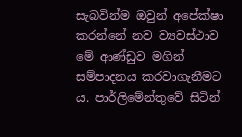සැබවින්ම ඔවුන් අපේක්ෂා කරන්නේ නව ව්‍යවස්ථාව මේ ආණ්ඩුව මගින් සම්පාදනය කරවාගැනීමට ය. පාර්ලිමේන්තුවේ සිටින්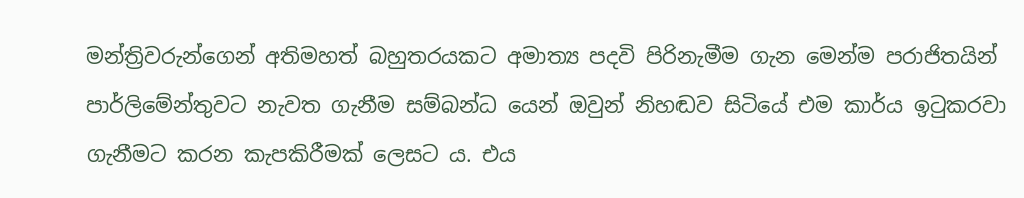මන්ත්‍රිවරුන්ගෙන් අතිමහත් බහුතරයකට අමාත්‍ය පදවි පිරිනැමීම ගැන මෙන්ම පරාජිතයින් පාර්ලිමේන්තුවට නැවත ගැනීම සම්බන්ධ යෙන් ඔවුන් නිහඬව සිටියේ එම කාර්ය ඉටුකරවා ගැනීමට කරන කැපකිරීමක් ලෙසට ය. එය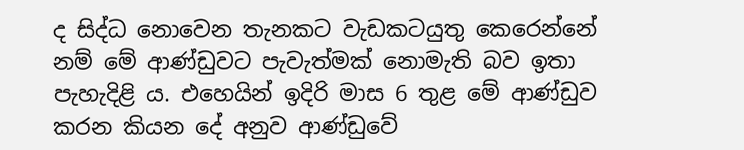ද සිද්ධ නොවෙන තැනකට වැඩකටයුතු කෙරෙන්නේ නම් මේ ආණ්ඩුවට පැවැත්මක් නොමැති බව ඉතා පැහැදිළි ය. එහෙයින් ඉදිරි මාස 6 තුළ මේ ආණ්ඩුව කරන කියන දේ අනුව ආණ්ඩුවේ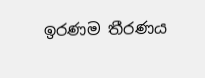ඉරණම තීරණය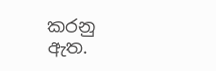කරනු ඇත.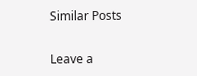Similar Posts

Leave a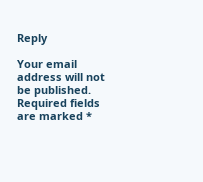Reply

Your email address will not be published. Required fields are marked *